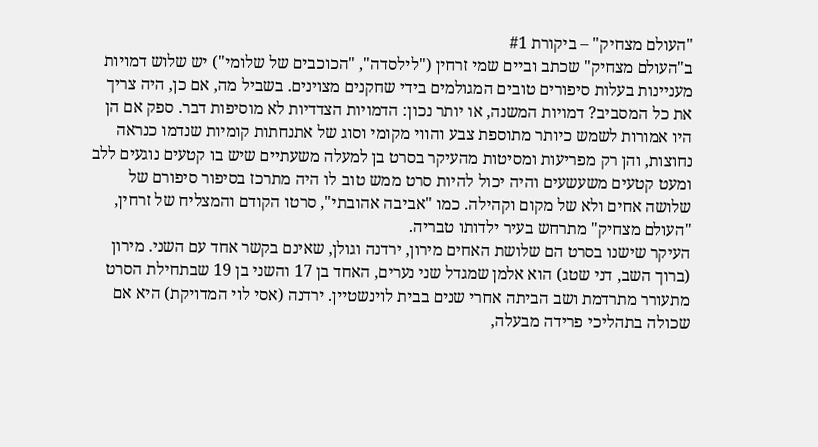"העולם מצחיק" – ביקורת #1
ב"העולם מצחיק" שכתב וביים שמי זרחין ("לילסדה", "הכוכבים של שלומי") יש שלוש דמויות מעניינות בעלות סיפורים טובים המגולמים בידי שחקנים מצוינים. בשביל מה, אם כן, היה צריך את כל המסביב? דמויות המשנה, או יותר נכון: הדמויות הצדדיות לא מוסיפות דבר. ספק אם הן היו אמורות לשמש כיותר מתוספת צבע והווי מקומי וסוג של אתנחתות קומיות שנדמו כנראה נחוצות, והן רק מפריעות ומסיטות מהעיקר בסרט בן למעלה משעתיים שיש בו קטעים נוגעים ללב ומעט קטעים משעשעים והיה יכול להיות סרט ממש טוב לו היה מתרכז בסיפור סיפורם של שלושה אחים ולא של מקום וקהילה. כמו "אביבה אהובתי", סרטו הקודם והמצליח של זרחין, "העולם מצחיק" מתרחש בעיר ילדותו טבריה.
העיקר שישנו בסרט הם שלושת האחים מירון, ירדנה וגולן, שאינם בקשר אחד עם השני. מירון (ברוך השב, דני שטג) הוא אלמן שמגדל שני נערים, האחד בן 17 והשני בן 19 שבתחילת הסרט מתעורר מתרדמת ושב הביתה אחרי שנים בבית לוינשטיין. ירדנה (אסי לוי המדויקת) היא אם שכולה בתהליכי פרידה מבעלה,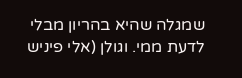שמגלה שהיא בהריון מבלי לדעת ממי. וגולן (אלי פיניש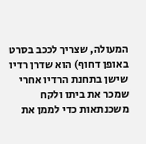המעולה, שצריך לככב בסרט באופן דחוף) הוא שדרן רדיו שישן בתחנת הרדיו אחרי שמכר את ביתו ולקח משכנתאות כדי לממן את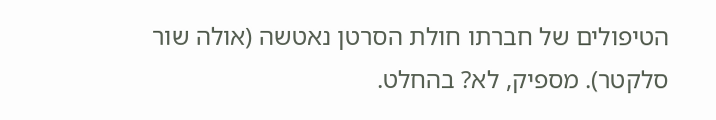הטיפולים של חברתו חולת הסרטן נאטשה (אולה שור סלקטר). מספיק, לא? בהחלט.